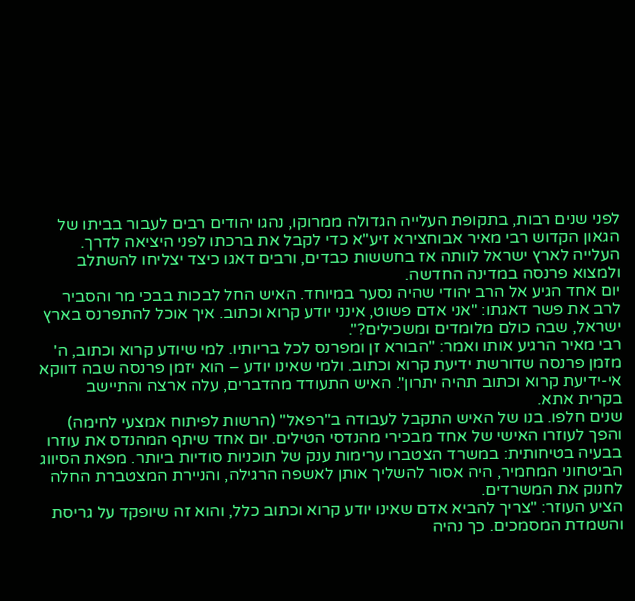לפני שנים רבות, בתקופת העלייה הגדולה ממרוקו, נהגו יהודים רבים לעבור בביתו של הגאון הקדוש רבי מאיר אבוחצירא זיע"א כדי לקבל את ברכתו לפני היציאה לדרך. העלייה לארץ ישראל לוותה אז בחששות כבדים, ורבים דאגו כיצד יצליחו להשתלב ולמצוא פרנסה במדינה החדשה.
יום אחד הגיע אל הרב יהודי שהיה נסער במיוחד. האיש החל לבכות בבכי מר והסביר לרב את פשר דאגתו: "אני אדם פשוט, אינני יודע קרוא וכתוב. איך אוכל להתפרנס בארץ ישראל, שבה כולם מלומדים ומשכילים?".
רבי מאיר הרגיע אותו ואמר: "הבורא זן ומפרנס לכל בריותיו. למי שיודע קרוא וכתוב, ה' מזמן פרנסה שדורשת ידיעת קרוא וכתוב. ולמי שאינו יודע – הוא יזמן פרנסה שבה דווקא אי-ידיעת קרוא וכתוב תהיה יתרון". האיש התעודד מהדברים, עלה ארצה והתיישב בקרית אתא.
שנים חלפו. בנו של האיש התקבל לעבודה ב"רפאל" (הרשות לפיתוח אמצעי לחימה) והפך לעוזרו האישי של אחד מבכירי מהנדסי הטילים. יום אחד שיתף המהנדס את עוזרו בבעיה בטיחותית: במשרד הצטברו ערימות ענק של תוכניות סודיות ביותר. מפאת הסיווג הביטחוני המחמיר, היה אסור להשליך אותן לאשפה הרגילה, והניירת המצטברת החלה לחנוק את המשרדים.
הציע העוזר: "צריך להביא אדם שאינו יודע קרוא וכתוב כלל, והוא זה שיופקד על גריסת והשמדת המסמכים. כך נהיה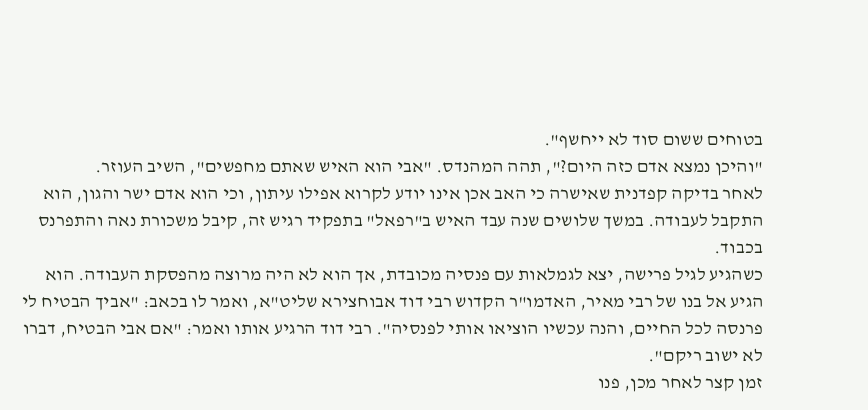בטוחים ששום סוד לא ייחשף".
"והיכן נמצא אדם כזה היום?", תהה המהנדס. "אבי הוא האיש שאתם מחפשים", השיב העוזר.
לאחר בדיקה קפדנית שאישרה כי האב אכן אינו יודע לקרוא אפילו עיתון, וכי הוא אדם ישר והגון, הוא התקבל לעבודה. במשך שלושים שנה עבד האיש ב"רפאל" בתפקיד רגיש זה, קיבל משכורת נאה והתפרנס בכבוד.
כשהגיע לגיל פרישה, יצא לגמלאות עם פנסיה מכובדת, אך הוא לא היה מרוצה מהפסקת העבודה. הוא הגיע אל בנו של רבי מאיר, האדמו"ר הקדוש רבי דוד אבוחצירא שליט"א, ואמר לו בכאב: "אביך הבטיח לי פרנסה לכל החיים, והנה עכשיו הוציאו אותי לפנסיה". רבי דוד הרגיע אותו ואמר: "אם אבי הבטיח, דברו לא ישוב ריקם".
זמן קצר לאחר מכן, פנו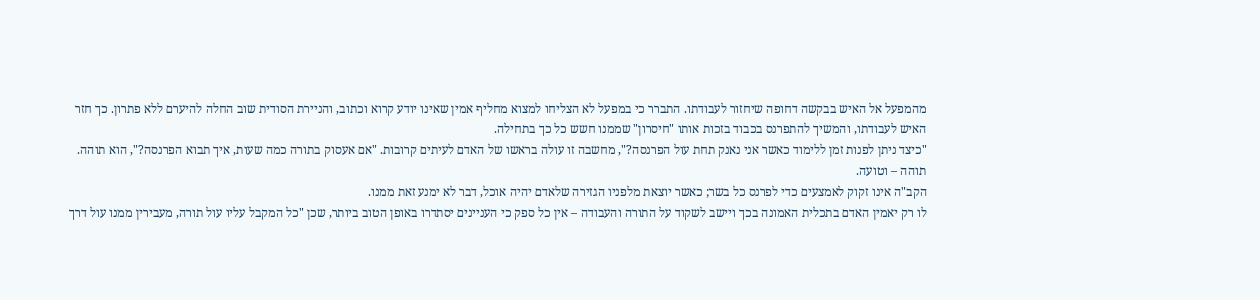מהמפעל אל האיש בבקשה דחופה שיחזור לעבודתו. התברר כי במפעל לא הצליחו למצוא מחליף אמין שאינו יודע קרוא וכתוב, והניירת הסודית שוב החלה להיערם ללא פתרון. כך חזר האיש לעבודתו, והמשיך להתפרנס בכבוד בזכות אותו "חיסרון" שממנו חשש כל כך בתחילה.
"כיצד ניתן לפנות זמן ללימוד כאשר אני נאנק תחת עול הפרנסה?", מחשבה זו עולה בראשו של האדם לעיתים קרובות. "אם אעסוק בתורה כמה שעות, איך תבוא הפרנסה?", הוא תוהה.
תוהה – וטועה.
הקב"ה אינו זקוק לאמצעים כדי לפרנס כל בשר; כאשר יוצאת מלפניו הגזירה שלאדם יהיה אוכל, דבר לא ימנע זאת ממנו.
לו רק יאמין האדם בתכלית האמונה בכך ויישב לשקוד על התורה והעבודה – אין כל ספק כי העניינים יסתדרו באופן הטוב ביותר, שכן "כל המקבל עליו עול תורה, מעבירין ממנו עול דרך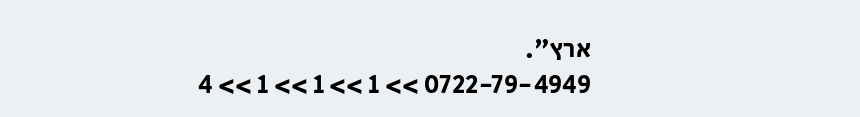ארץ".
0722-79-4949 >> 1 >> 1 >> 1 >> 4